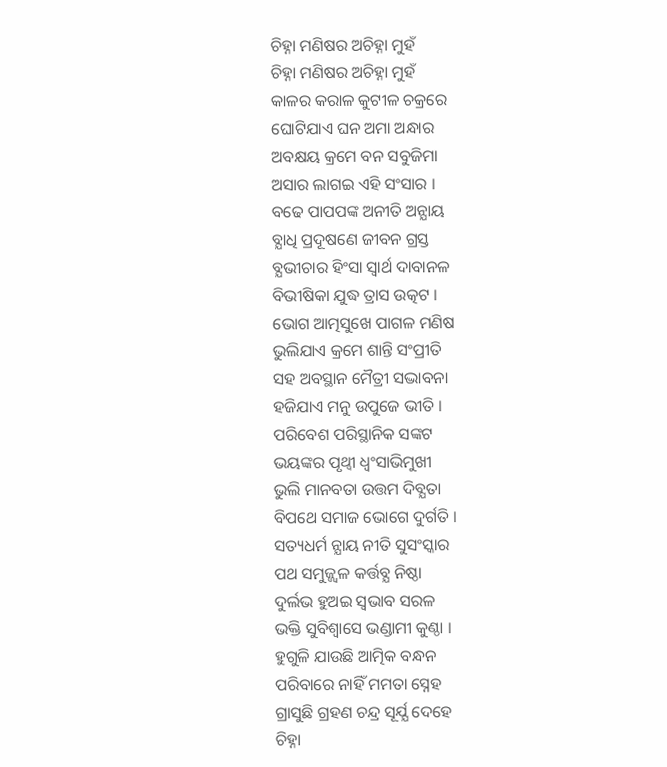ଚିହ୍ନା ମଣିଷର ଅଚିହ୍ନା ମୁହଁ
ଚିହ୍ନା ମଣିଷର ଅଚିହ୍ନା ମୁହଁ
କାଳର କରାଳ କୁଟୀଳ ଚକ୍ରରେ
ଘୋଟିଯାଏ ଘନ ଅମା ଅନ୍ଧାର
ଅବକ୍ଷୟ କ୍ରମେ ବନ ସବୁଜିମା
ଅସାର ଲାଗଇ ଏହି ସଂସାର ।
ବଢେ ପାପପଙ୍କ ଅନୀତି ଅନ୍ଯାୟ
ବ୍ଯାଧି ପ୍ରଦୂଷଣେ ଜୀବନ ଗ୍ରସ୍ତ
ବ୍ଯଭୀଚାର ହିଂସା ସ୍ବାର୍ଥ ଦାବାନଳ
ବିଭୀଷିକା ଯୁଦ୍ଧ ତ୍ରାସ ଉତ୍କଟ ।
ଭୋଗ ଆତ୍ମସୁଖେ ପାଗଳ ମଣିଷ
ଭୁଲିଯାଏ କ୍ରମେ ଶାନ୍ତି ସଂପ୍ରୀତି
ସହ ଅବସ୍ଥାନ ମୈତ୍ରୀ ସଦ୍ଭାବନା
ହଜିଯାଏ ମନୁ ଉପୁଜେ ଭୀତି ।
ପରିବେଶ ପରିସ୍ଥାନିକ ସଙ୍କଟ
ଭୟଙ୍କର ପୃଥ୍ବୀ ଧ୍ବଂସାଭିମୁଖୀ
ଭୁଲି ମାନବତା ଉତ୍ତମ ଦିବ୍ଯତା
ବିପଥେ ସମାଜ ଭୋଗେ ଦୁର୍ଗତି ।
ସତ୍ୟଧର୍ମ ନ୍ଯାୟ ନୀତି ସୁସଂସ୍କାର
ପଥ ସମୁଜ୍ଜ୍ୱଳ କର୍ତ୍ତବ୍ଯ ନିଷ୍ଠା
ଦୁର୍ଲଭ ହୁଅଇ ସ୍ବଭାବ ସରଳ
ଭକ୍ତି ସୁବିଶ୍ବାସେ ଭଣ୍ଡାମୀ କୁଣ୍ଠା ।
ହୁଗୁଳି ଯାଉଛି ଆତ୍ମିକ ବନ୍ଧନ
ପରିବାରେ ନାହିଁ ମମତା ସ୍ନେହ
ଗ୍ରାସୁଛି ଗ୍ରହଣ ଚନ୍ଦ୍ର ସୂର୍ଯ୍ଯ ଦେହେ
ଚିହ୍ନା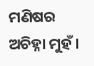ମଣିଷର ଅଚିହ୍ନା ମୁହଁ ।